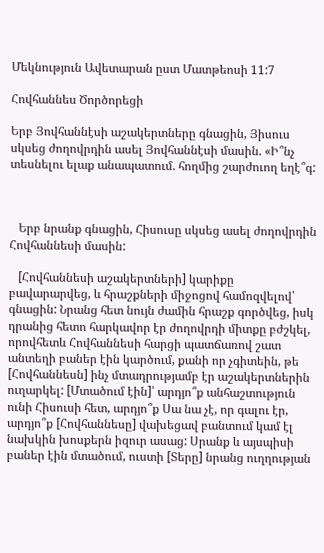Մեկնություն Ավետարան ըստ Մատթեոսի 11:7

Հովհաննես Ծործորեցի

Երբ Յովհաննէսի աշակերտները գնացին, Յիսուս սկսեց ժողովրդին ասել Յովհաննէսի մասին. «Ի՞նչ տեսնելու ելաք անապատում. հողմից շարժուող եղէ՞գ:



   Երբ նրանք գնացին, Հիսուսը սկսեց ասել ժողովրդին Հովհաննեսի մասին:

   [Հովհաննեսի աշակերտների] կարիքը բավարարվեց, և հրաշքների միջոցով համոզվելով՝ գնացին: Նրանց հետ նույն ժամին հրաշք գործվեց, իսկ դրանից հետո հարկավոր էր ժողովրդի միտքը բժշկել, որովհետև Հովհաննեսի հարցի պատճառով շատ անտեղի բաներ էին կարծում, քանի որ չգիտեին, թե [Հովհաննեսն] ինչ մտադրությամբ էր աշակերտներին ուղարկել: [Մտածում էին]՝ արդյո՞ք անհաշտություն ունի Հիսուսի հետ, արդյո՞ք Սա նա չէ, որ գալու էր, արդյո՞ք [Հովհաննեսը] վախեցավ բանտում կամ էլ նախկին խոսքերն իզուր ասաց: Սրանք և այսպիսի բաներ էին մտածում, ուստի [Տերը] նրանց ուղղության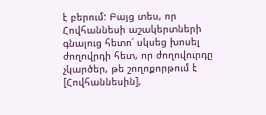է բերում: Բայց տես, որ Հովհաննեսի աշակերտների գնալուց հետո՛ սկսեց խոսել ժողովրդի հետ, որ ժողովուրդը չկարծեր, թե շողոքորթում է [Հովհաննեսին],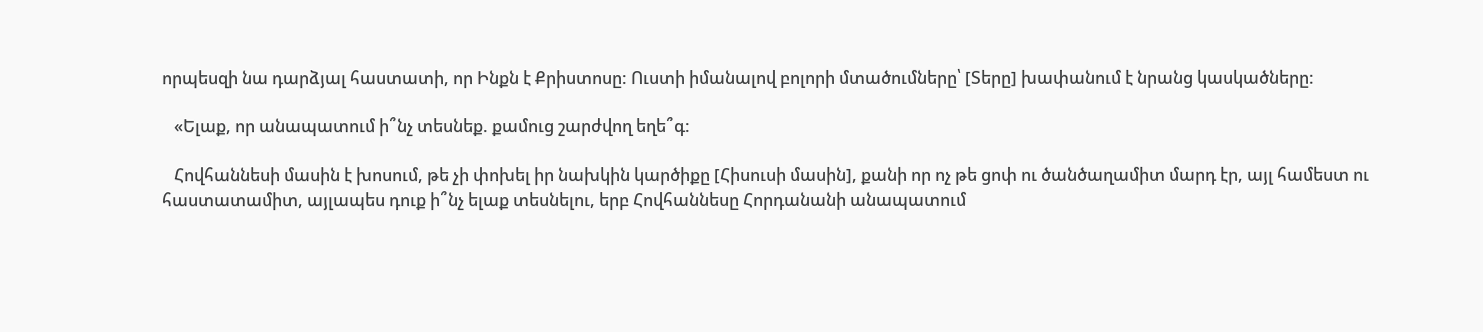որպեսզի նա դարձյալ հաստատի, որ Ինքն է Քրիստոսը: Ուստի իմանալով բոլորի մտածումները՝ [Տերը] խափանում է նրանց կասկածները:

   «Ելաք, որ անապատում ի՞նչ տեսնեք. քամուց շարժվող եղե՞գ:

   Հովհաննեսի մասին է խոսում, թե չի փոխել իր նախկին կարծիքը [Հիսուսի մասին], քանի որ ոչ թե ցոփ ու ծանծաղամիտ մարդ էր, այլ համեստ ու հաստատամիտ, այլապես դուք ի՞նչ ելաք տեսնելու, երբ Հովհաննեսը Հորդանանի անապատում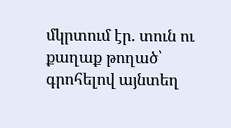մկրտում էր. տուն ու քաղաք թողած՝ գրոհելով այնտեղ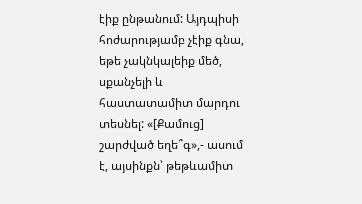էիք ընթանում: Այդպիսի հոժարությամբ չէիք գնա, եթե չակնկալեիք մեծ, սքանչելի և հաստատամիտ մարդու տեսնել: «[Քամուց] շարժված եղե՞գ»,- ասում է, այսինքն՝ թեթևամիտ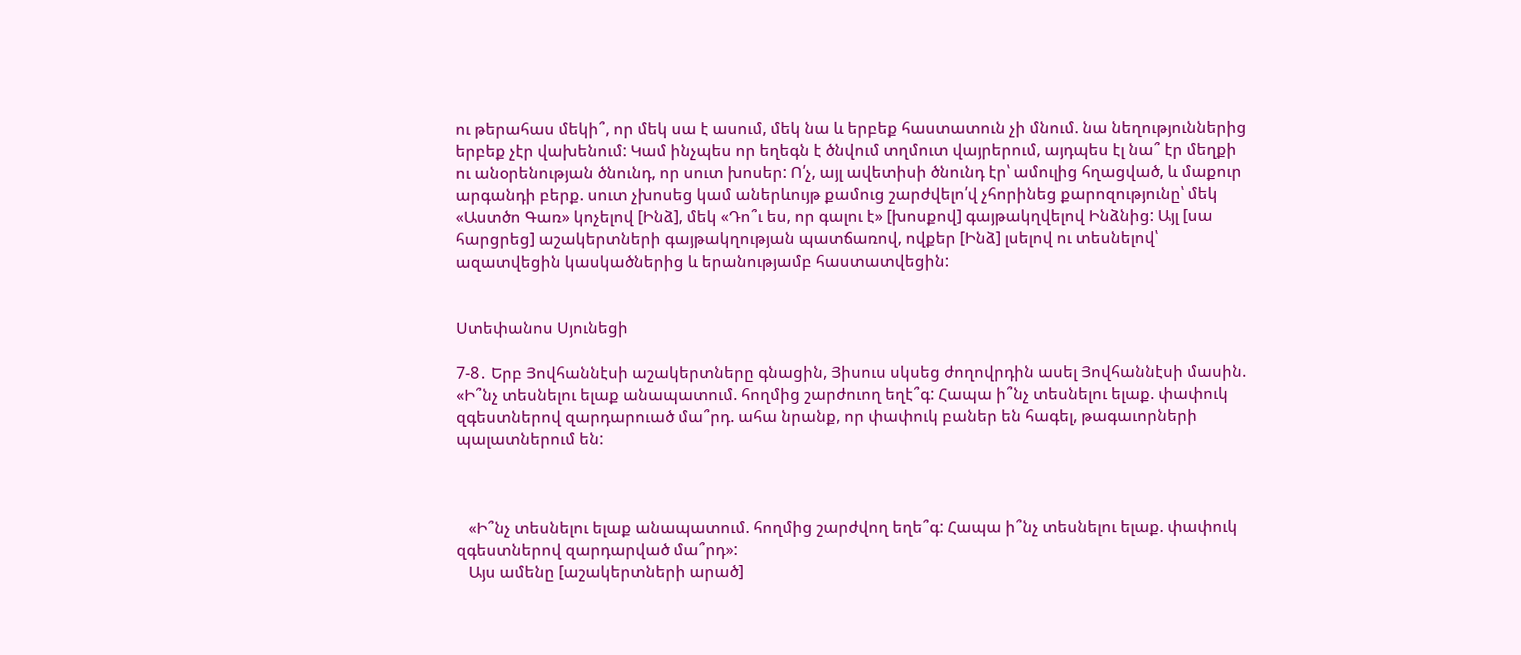ու թերահաս մեկի՞, որ մեկ սա է ասում, մեկ նա և երբեք հաստատուն չի մնում. նա նեղություններից երբեք չէր վախենում: Կամ ինչպես որ եղեգն է ծնվում տղմուտ վայրերում, այդպես էլ նա՞ էր մեղքի ու անօրենության ծնունդ, որ սուտ խոսեր: Ո՛չ, այլ ավետիսի ծնունդ էր՝ ամուլից հղացված, և մաքուր արգանդի բերք. սուտ չխոսեց կամ աներևույթ քամուց շարժվելո՛վ չհորինեց քարոզությունը՝ մեկ «Աստծո Գառ» կոչելով [Ինձ], մեկ «Դո՞ւ ես, որ գալու է» [խոսքով] գայթակղվելով Ինձնից: Այլ [սա հարցրեց] աշակերտների գայթակղության պատճառով, ովքեր [Ինձ] լսելով ու տեսնելով՝ ազատվեցին կասկածներից և երանությամբ հաստատվեցին:


Ստեփանոս Սյունեցի

7-8․ Երբ Յովհաննէսի աշակերտները գնացին, Յիսուս սկսեց ժողովրդին ասել Յովհաննէսի մասին. «Ի՞նչ տեսնելու ելաք անապատում. հողմից շարժուող եղէ՞գ: Հապա ի՞նչ տեսնելու ելաք. փափուկ զգեստներով զարդարուած մա՞րդ. ահա նրանք, որ փափուկ բաներ են հագել, թագաւորների պալատներում են:



   «Ի՞նչ տեսնելու ելաք անապատում. հողմից շարժվող եղե՞գ: Հապա ի՞նչ տեսնելու ելաք. փափուկ զգեստներով զարդարված մա՞րդ»:
   Այս ամենը [աշակերտների արած]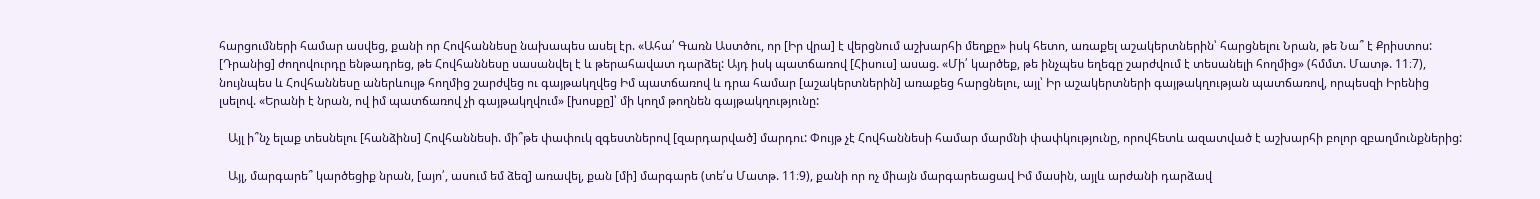հարցումների համար ասվեց, քանի որ Հովհաննեսը նախապես ասել էր. «Ահա՛ Գառն Աստծու, որ [Իր վրա] է վերցնում աշխարհի մեղքը» իսկ հետո, առաքել աշակերտներին՝ հարցնելու Նրան, թե Նա՞ է Քրիստոս: [Դրանից] ժողովուրդը ենթադրեց, թե Հովհաննեսը սասանվել է և թերահավատ դարձել: Այդ իսկ պատճառով [Հիսուս] ասաց. «Մի՛ կարծեք, թե ինչպես եղեգը շարժվում է տեսանելի հողմից» (հմմտ. Մատթ. 11։7), նույնպես և Հովհաննեսը աներևույթ հողմից շարժվեց ու գայթակղվեց Իմ պատճառով և դրա համար [աշակերտներին] առաքեց հարցնելու, այլ՝ Իր աշակերտների գայթակղության պատճառով, որպեսզի Իրենից լսելով. «Երանի է նրան, ով իմ պատճառով չի գայթակղվում» [խոսքը]՝ մի կողմ թողնեն գայթակղությունը:

   Այլ ի՞նչ ելաք տեսնելու [հանձինս] Հովհաննեսի. մի՞թե փափուկ զգեստներով [զարդարված] մարդու: Փույթ չէ Հովհաննեսի համար մարմնի փափկությունը, որովհետև ազատված է աշխարհի բոլոր զբաղմունքներից:

   Այլ, մարգարե՞ կարծեցիք նրան, [այո՛, ասում եմ ձեզ] առավել, քան [մի] մարգարե (տե՛ս Մատթ. 11։9), քանի որ ոչ միայն մարգարեացավ Իմ մասին, այլև արժանի դարձավ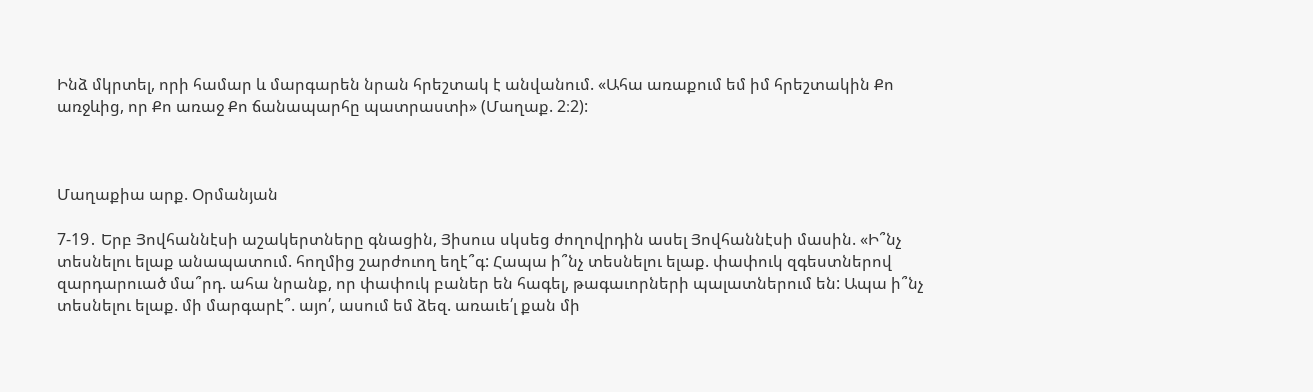Ինձ մկրտել, որի համար և մարգարեն նրան հրեշտակ է անվանում. «Ահա առաքում եմ իմ հրեշտակին Քո առջևից, որ Քո առաջ Քո ճանապարհը պատրաստի» (Մաղաք. 2։2):



Մաղաքիա արք. Օրմանյան

7-19․ Երբ Յովհաննէսի աշակերտները գնացին, Յիսուս սկսեց ժողովրդին ասել Յովհաննէսի մասին. «Ի՞նչ տեսնելու ելաք անապատում. հողմից շարժուող եղէ՞գ: Հապա ի՞նչ տեսնելու ելաք. փափուկ զգեստներով զարդարուած մա՞րդ. ահա նրանք, որ փափուկ բաներ են հագել, թագաւորների պալատներում են: Ապա ի՞նչ տեսնելու ելաք. մի մարգարէ՞. այո՛, ասում եմ ձեզ. առաւե՛լ քան մի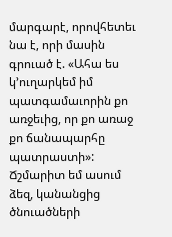մարգարէ, որովհետեւ նա է, որի մասին գրուած է. «Ահա ես կ՚ուղարկեմ իմ պատգամաւորին քո առջեւից, որ քո առաջ քո ճանապարհը պատրաստի»: Ճշմարիտ եմ ասում ձեզ, կանանցից ծնուածների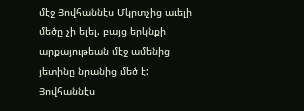մէջ Յովհաննէս Մկրտչից աւելի մեծը չի ելել. բայց երկնքի արքայութեան մէջ ամենից յետինը նրանից մեծ է: Յովհաննէս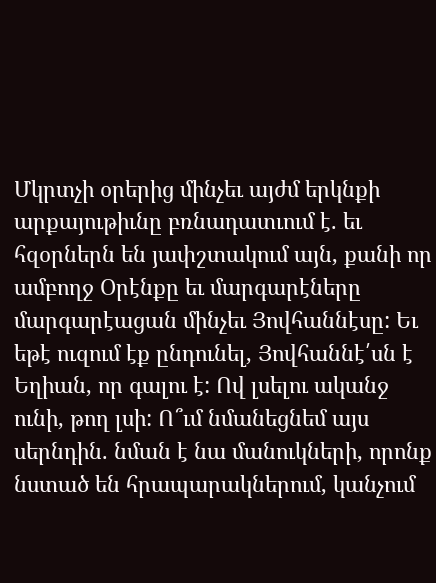Մկրտչի օրերից մինչեւ այժմ երկնքի արքայութիւնը բռնադատւում է. եւ հզօրներն են յափշտակում այն, քանի որ ամբողջ Օրէնքը եւ մարգարէները մարգարէացան մինչեւ Յովհաննէսը: Եւ եթէ ուզում էք ընդունել, Յովհաննէ՛սն է Եղիան, որ գալու է: Ով լսելու ականջ ունի, թող լսի: Ո՞ւմ նմանեցնեմ այս սերնդին. նման է նա մանուկների, որոնք նստած են հրապարակներում, կանչում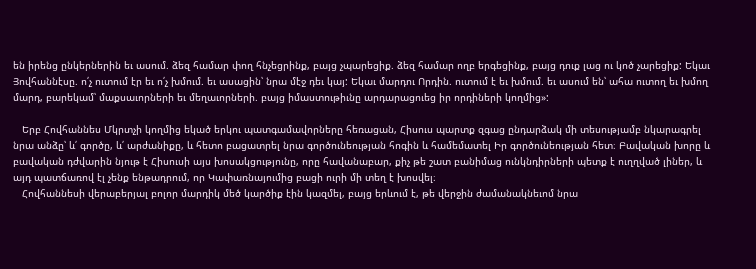են իրենց ընկերներին եւ ասում. ձեզ համար փող հնչեցրինք, բայց չպարեցիք. ձեզ համար ողբ երգեցինք, բայց դուք լաց ու կոծ չարեցիք: Եկաւ Յովհաննէսը. ո՛չ ուտում էր եւ ո՛չ խմում. եւ ասացին՝ նրա մէջ դեւ կայ: Եկաւ մարդու Որդին. ուտում է եւ խմում. եւ ասում են՝ ահա ուտող եւ խմող մարդ, բարեկամ՝ մաքսաւորների եւ մեղաւորների. բայց իմաստութիւնը արդարացուեց իր որդիների կողմից»:

   Երբ Հովհաննես Մկրտչի կողմից եկած երկու պատգամավորները հեռացան, Հիսուս պարտք զգաց ընդարձակ մի տեսությամբ նկարագրել նրա անձը՝ և՛ գործը, և՛ արժանիքը, և հետո բացատրել նրա գործունեության հոգին և համեմատել Իր գործունեության հետ։ Բավական խորը և բավական դժվարին նյութ է Հիսուսի այս խոսակցությունը, որը հավանաբար, քիչ թե շատ բանիմաց ունկնդիրների պետք է ուղղված լիներ, և այդ պատճառով էլ չենք ենթադրում, որ Կափառնայումից բացի ուրի մի տեղ է խոսվել։
   Հովհաննեսի վերաբերյալ բոլոր մարդիկ մեծ կարծիք էին կազմել, բայց երևում է, թե վերջին ժամանակնեւոմ նրա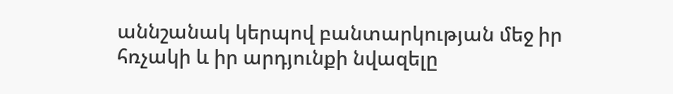աննշանակ կերպով բանտարկության մեջ իր հռչակի և իր արդյունքի նվազելը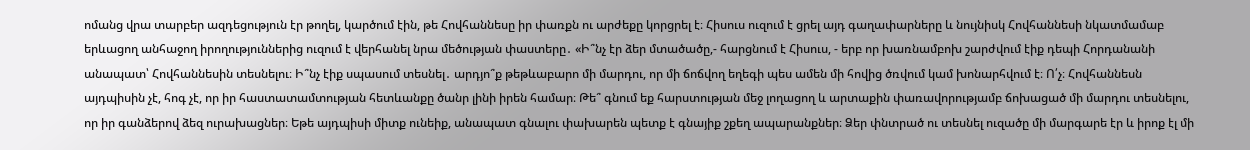ոմանց վրա տարբեր ազդեցություն էր թողել, կարծում էին, թե Հովհաննեսը իր փառքն ու արժեքը կորցրել է։ Հիսուս ուզում է ցրել այդ գաղափարները և նույնիսկ Հովհաննեսի նկատմամաբ երևացող անհաջող իրողություններից ուզում է վերհանել նրա մեծության փաստերը․ «Ի՞նչ էր ձեր մտածածը,- հարցնում է Հիսուս, - երբ որ խառնամբոխ շարժվում էիք դեպի Հորդանանի անապատ՝ Հովհաննեսին տեսնելու։ Ի՞նչ էիք սպասում տեսնել․ արդյո՞ք թեթևաբարո մի մարդու, որ մի ճոճվող եղեգի պես ամեն մի հովից ծռվում կամ խոնարհվում է։ Ո՛չ։ Հովհաննեսն այդպիսին չէ, հոգ չէ, որ իր հաստատամտության հետևանքը ծանր լինի իրեն համար։ Թե՞ գնում եք հարստության մեջ լողացող և արտաքին փառավորությամբ ճոխացած մի մարդու տեսնելու, որ իր գանձերով ձեզ ուրախացներ։ Եթե այդպիսի միտք ունեիք, անապատ գնալու փախարեն պետք է գնայիք շքեղ ապարանքներ։ Ձեր փնտրած ու տեսնել ուզածը մի մարգարե էր և իրոք էլ մի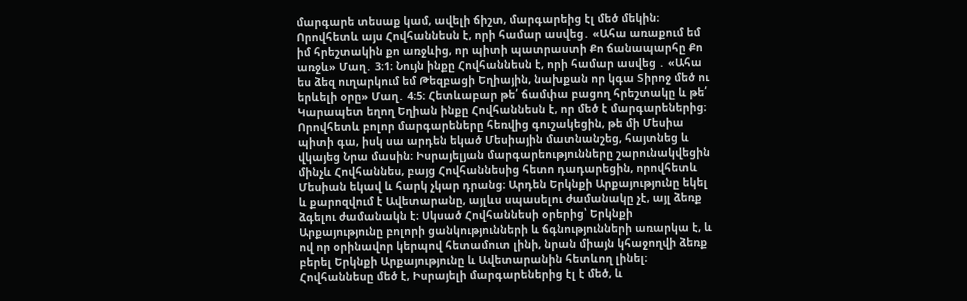մարգարե տեսաք կամ, ավելի ճիշտ, մարգարեից էլ մեծ մեկին։ Որովհետև այս Հովհաննեսն է, որի համար ասվեց․ «Ահա առաքում եմ իմ հրեշտակին քո առջևից, որ պիտի պատրաստի Քո ճանապարհը Քո առջև» Մաղ․ 3։1։ Նույն ինքը Հովհաննեսն է, որի համար ասվեց ․ «Ահա ես ձեզ ուղարկում եմ Թեզբացի Եղիային, նախքան որ կգա Տիրոջ մեծ ու երևելի օրը» Մաղ․ 4։5։ Հետևաբար թե՛ ճամփա բացող հրեշտակը և թե՛ Կարապետ եղող Եղիան ինքը Հովհաննեսն է, որ մեծ է մարգարեներից։ Որովհետև բոլոր մարգարեները հեռվից գուշակեցին, թե մի Մեսիա պիտի գա, իսկ սա արդեն եկած Մեսիային մատնանշեց, հայտնեց և վկայեց Նրա մասին։ Իսրայելյան մարգարեությունները շարունակվեցին մինչև Հովհաննես, բայց Հովհաննեսից հետո դադարեցին, որովհետև Մեսիան եկավ և հարկ չկար դրանց։ Արդեն Երկնքի Արքայությունը եկել և քարոզվում է Ավետարանը, այլևս սպասելու ժամանակը չէ, այլ ձեռք ձգելու ժամանակն է։ Սկսած Հովհաննեսի օրերից՝ Երկնքի Արքայությունը բոլորի ցանկությունների և ճգնությունների առարկա է, և ով որ օրինավոր կերպով հետամուտ լինի, նրան միայն կհաջողվի ձեռք բերել Երկնքի Արքայությունը և Ավետարանին հետևող լինել։ Հովհաննեսը մեծ է, Իսրայելի մարգարեներից էլ է մեծ, և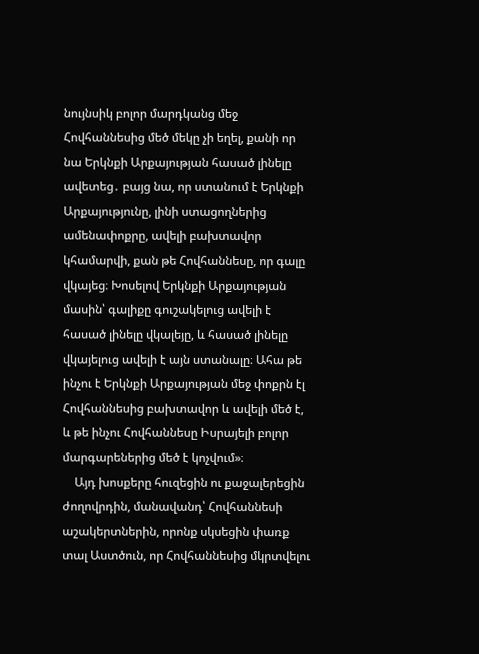նույնսիկ բոլոր մարդկանց մեջ Հովհաննեսից մեծ մեկը չի եղել, քանի որ նա Երկնքի Արքայության հասած լինելը ավետեց․ բայց նա, որ ստանում է Երկնքի Արքայությունը, լինի ստացողներից ամենափոքրը, ավելի բախտավոր կհամարվի, քան թե Հովհաննեսը, որ գալը վկայեց։ Խոսելով Երկնքի Արքայության մասին՝ գալիքը գուշակելուց ավելի է հասած լինելը վկալեյը, և հասած լինելը վկայելուց ավելի է այն ստանալը։ Ահա թե ինչու է Երկնքի Արքայության մեջ փոքրն էլ Հովհաննեսից բախտավոր և ավելի մեծ է, և թե ինչու Հովհաննեսը Իսրայելի բոլոր մարգարեներից մեծ է կոչվում»։
    Այդ խոսքերը հուզեցին ու քաջալերեցին ժողովրդին, մանավանդ՝ Հովհաննեսի աշակերտներին, որոնք սկսեցին փառք տալ Աստծուն, որ Հովհաննեսից մկրտվելու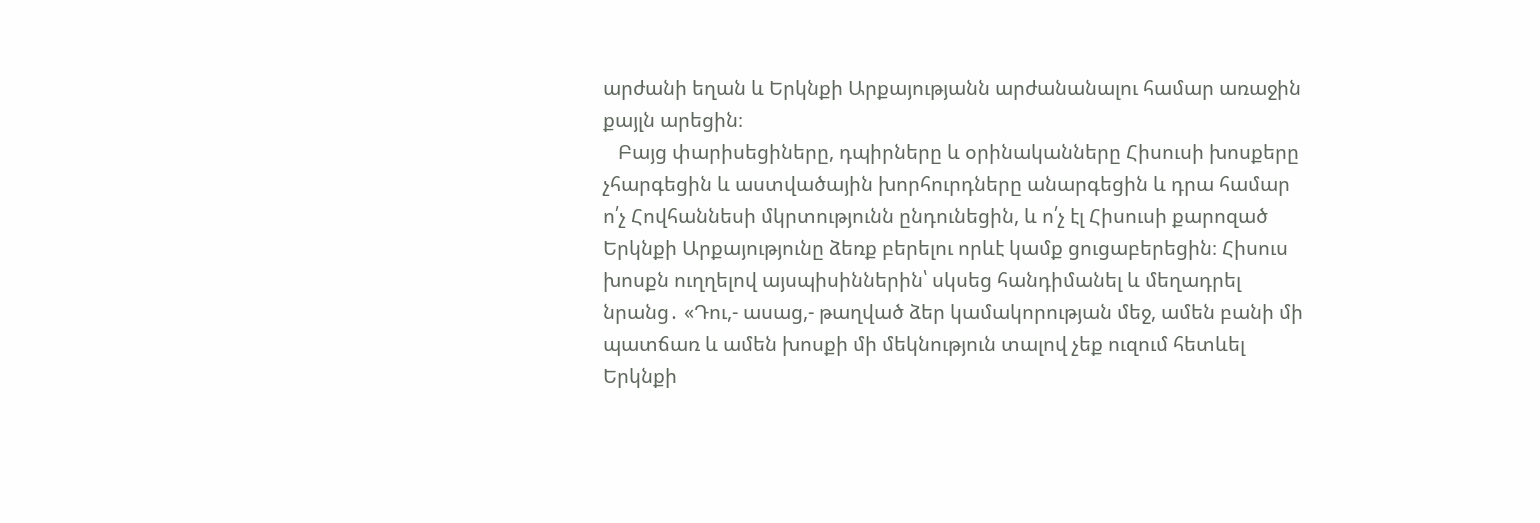արժանի եղան և Երկնքի Արքայությանն արժանանալու համար առաջին քայլն արեցին։
   Բայց փարիսեցիները, դպիրները և օրինականները Հիսուսի խոսքերը չհարգեցին և աստվածային խորհուրդները անարգեցին և դրա համար ո՛չ Հովհաննեսի մկրտությունն ընդունեցին, և ո՛չ էլ Հիսուսի քարոզած Երկնքի Արքայությունը ձեռք բերելու որևէ կամք ցուցաբերեցին։ Հիսուս խոսքն ուղղելով այսպիսիններին՝ սկսեց հանդիմանել և մեղադրել նրանց․ «Դու,- ասաց,- թաղված ձեր կամակորության մեջ, ամեն բանի մի պատճառ և ամեն խոսքի մի մեկնություն տալով չեք ուզում հետևել Երկնքի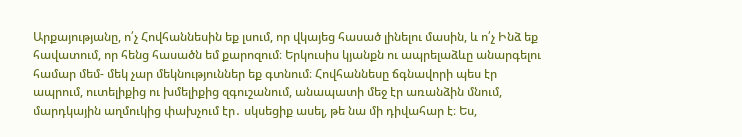Արքայությանը, ո՛չ Հովհաննեսին եք լսում, որ վկայեց հասած լինելու մասին, և ո՛չ Ինձ եք հավատում, որ հենց հասածն եմ քարոզում։ Երկուսիս կյանքն ու ապրելաձևը անարգելու համար մեմ- մեկ չար մեկնություններ եք գտնում։ Հովհաննեսը ճգնավորի պես էր ապրում, ուտելիքից ու խմելիքից զգուշանում, անապատի մեջ էր առանձին մնում, մարդկային աղմուկից փախչում էր․ սկսեցիք ասել, թե նա մի դիվահար է։ Ես,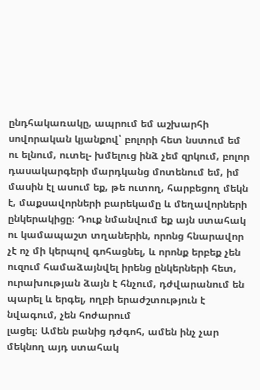ընդհակառակը, ապրում եմ աշխարհի սովորական կյանքով՝ բոլորի հետ նստում եմ ու ելնում, ուտել- խմելուց ինձ չեմ զրկում, բոլոր դասակարգերի մարդկանց մոտենում եմ, իմ մասին էլ ասում եք, թե ուտող, հարբեցող մեկն է, մաքսավորների բարեկամը և մեղավորների ընկերակիցը։ Դուք նմանվում եք այն ստահակ ու կամապաշտ տղաներին, որոնց հնարավոր չէ ոչ մի կերպով գոհացնել, և որոնք երբեք չեն ուզում համաձայնվել իրենց ընկերների հետ, ուրախության ձայն է հնչում, դժվարանում են պարել և երգել, ողբի երաժշտություն է նվագում, չեն հոժարում
լացել։ Ամեն բանից դժգոհ, ամեն ինչ չար մեկնող այդ ստահակ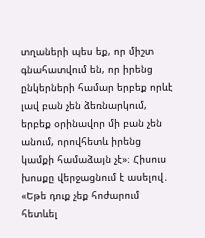տղաների պես եք, որ միշտ գնահատվում են, որ իրենց ընկերների համար երբեք որևէ լավ բան չեն ձեռնարկում, երբեք օրինավոր մի բան չեն անում, որովհետև իրենց կամքի համաձայն չէ»։ Հիսուս խոսքը վերջացնում է ասելով․ «Եթե դուք չեք հոժարում հետևել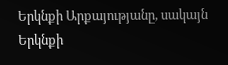Երկնքի Արքայությանը, սակայն Երկնքի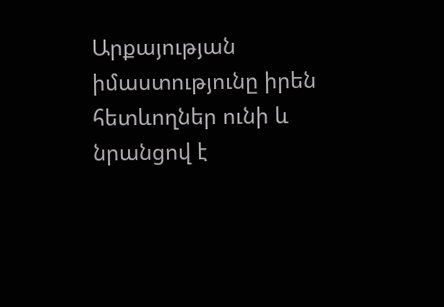Արքայության իմաստությունը իրեն հետևողներ ունի և նրանցով է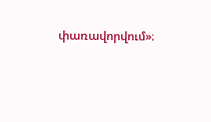փառավորվում»։